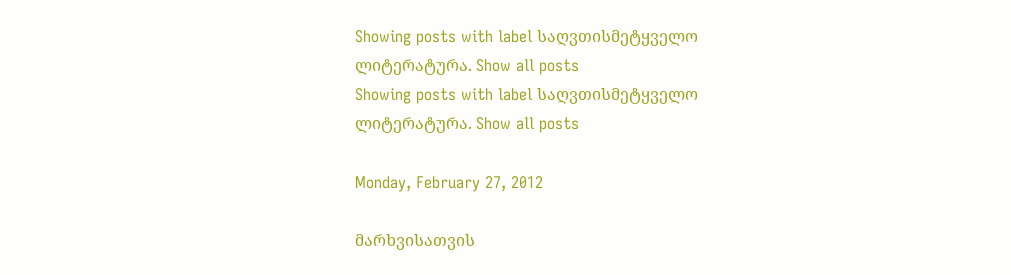Showing posts with label საღვთისმეტყველო ლიტერატურა. Show all posts
Showing posts with label საღვთისმეტყველო ლიტერატურა. Show all posts

Monday, February 27, 2012

მარხვისათვის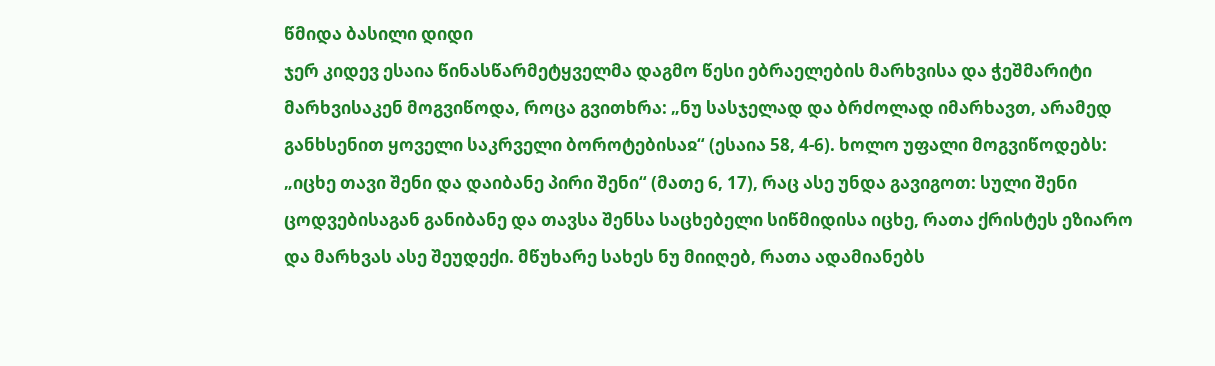წმიდა ბასილი დიდი
ჯერ კიდევ ესაია წინასწარმეტყველმა დაგმო წესი ებრაელების მარხვისა და ჭეშმარიტი მარხვისაკენ მოგვიწოდა, როცა გვითხრა: „ნუ სასჯელად და ბრძოლად იმარხავთ, არამედ განხსენით ყოველი საკრველი ბოროტებისაჲ“ (ესაია 58, 4-6). ხოლო უფალი მოგვიწოდებს: „იცხე თავი შენი და დაიბანე პირი შენი“ (მათე 6, 17), რაც ასე უნდა გავიგოთ: სული შენი ცოდვებისაგან განიბანე და თავსა შენსა საცხებელი სიწმიდისა იცხე, რათა ქრისტეს ეზიარო და მარხვას ასე შეუდექი. მწუხარე სახეს ნუ მიიღებ, რათა ადამიანებს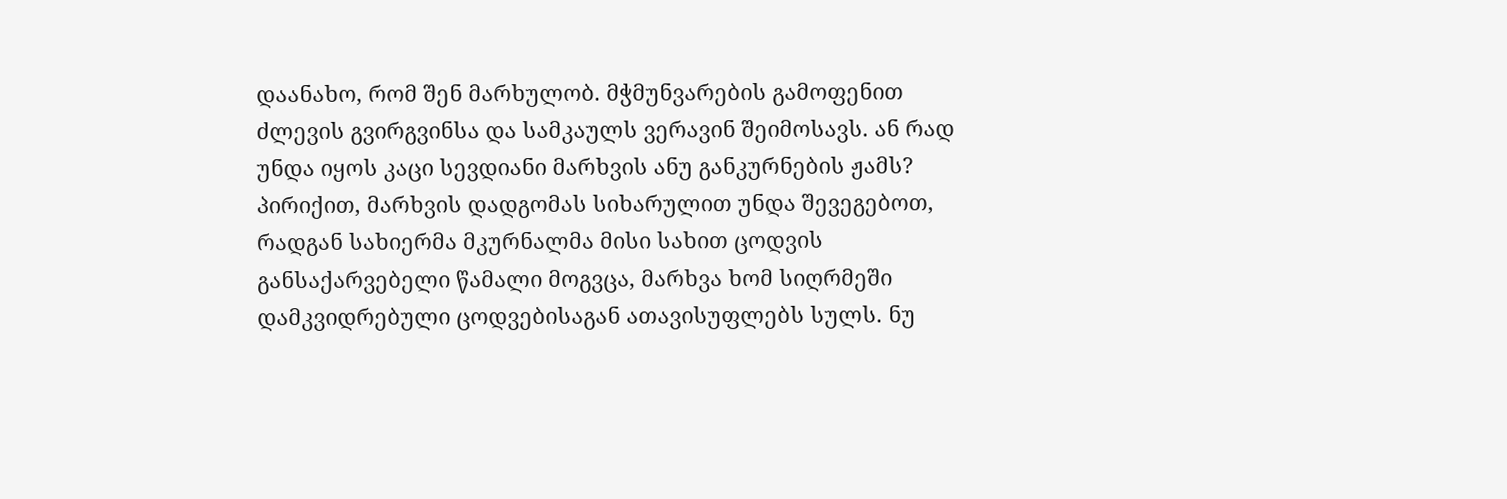დაანახო, რომ შენ მარხულობ. მჭმუნვარების გამოფენით ძლევის გვირგვინსა და სამკაულს ვერავინ შეიმოსავს. ან რად უნდა იყოს კაცი სევდიანი მარხვის ანუ განკურნების ჟამს? პირიქით, მარხვის დადგომას სიხარულით უნდა შევეგებოთ, რადგან სახიერმა მკურნალმა მისი სახით ცოდვის განსაქარვებელი წამალი მოგვცა, მარხვა ხომ სიღრმეში დამკვიდრებული ცოდვებისაგან ათავისუფლებს სულს. ნუ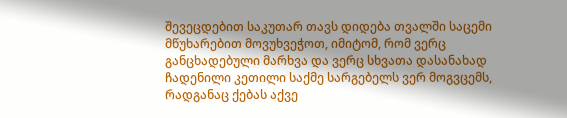შევეცდებით საკუთარ თავს დიდება თვალში საცემი მწუხარებით მოვუხვეჭოთ, იმიტომ, რომ ვერც განცხადებული მარხვა და ვერც სხვათა დასანახად ჩადენილი კეთილი საქმე სარგებელს ვერ მოგვცემს, რადგანაც ქებას აქვე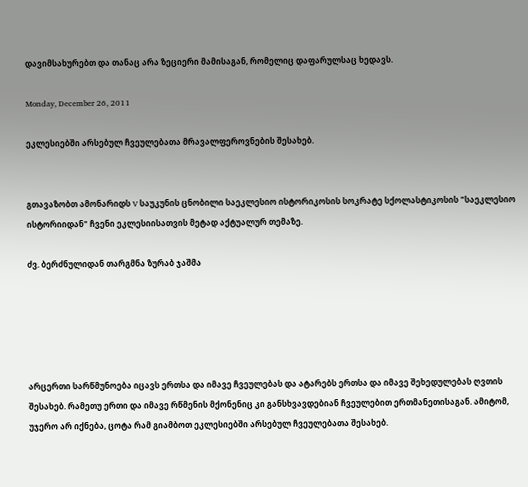დავიმსახურებთ და თანაც არა ზეციერი მამისაგან, რომელიც დაფარულსაც ხედავს.

Monday, December 26, 2011

ეკლესიებში არსებულ ჩვეულებათა მრავალფეროვნების შესახებ.


გთავაზობთ ამონარიდს V საუკუნის ცნობილი საეკლესიო ისტორიკოსის სოკრატე სქოლასტიკოსის "საეკლესიო ისტორიიდან" ჩვენი ეკლესიისათვის მეტად აქტუალურ თემაზე.

ძვ. ბერძნულიდან თარგმნა ზურაბ ჯაშმა





არცერთი სარწმუნოება იცავს ერთსა და იმავე ჩვეულებას და ატარებს ერთსა და იმავე შეხედულებას ღვთის შესახებ. რამეთუ ერთი და იმავე რწმენის მქონენიც კი განსხვავდებიან ჩვეულებით ერთმანეთისაგან. ამიტომ, უჯერო არ იქნება, ცოტა რამ გიამბოთ ეკლესიებში არსებულ ჩვეულებათა შესახებ.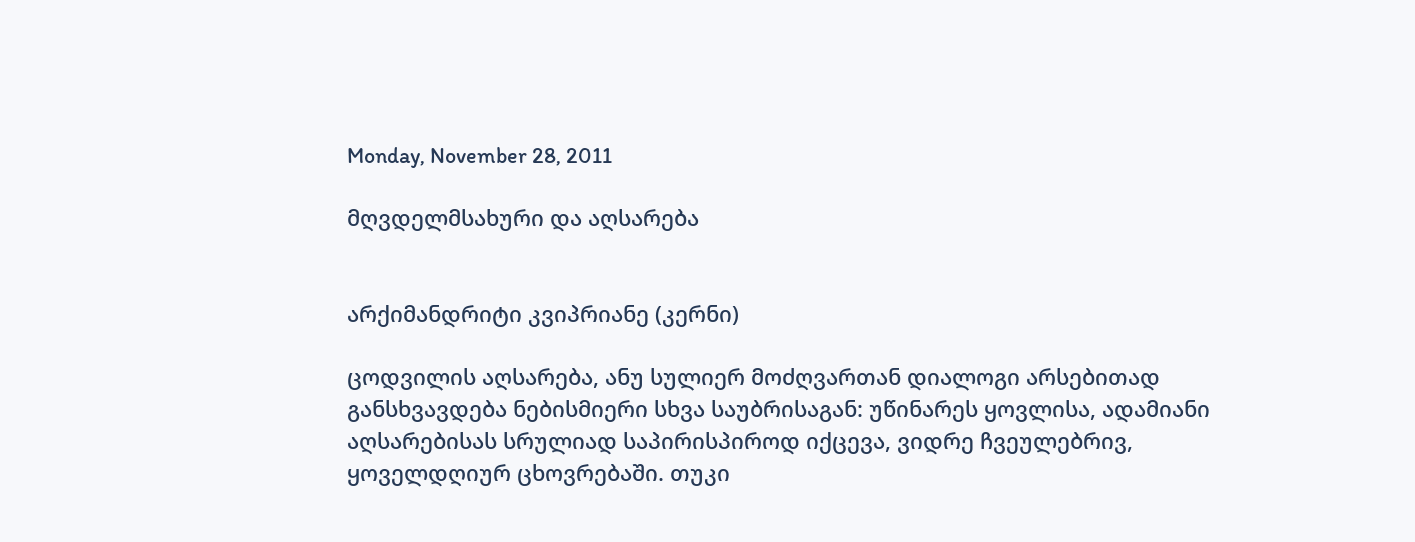Monday, November 28, 2011

მღვდელმსახური და აღსარება


არქიმანდრიტი კვიპრიანე (კერნი)

ცოდვილის აღსარება, ანუ სულიერ მოძღვართან დიალოგი არსებითად განსხვავდება ნებისმიერი სხვა საუბრისაგან: უწინარეს ყოვლისა, ადამიანი აღსარებისას სრულიად საპირისპიროდ იქცევა, ვიდრე ჩვეულებრივ, ყოველდღიურ ცხოვრებაში. თუკი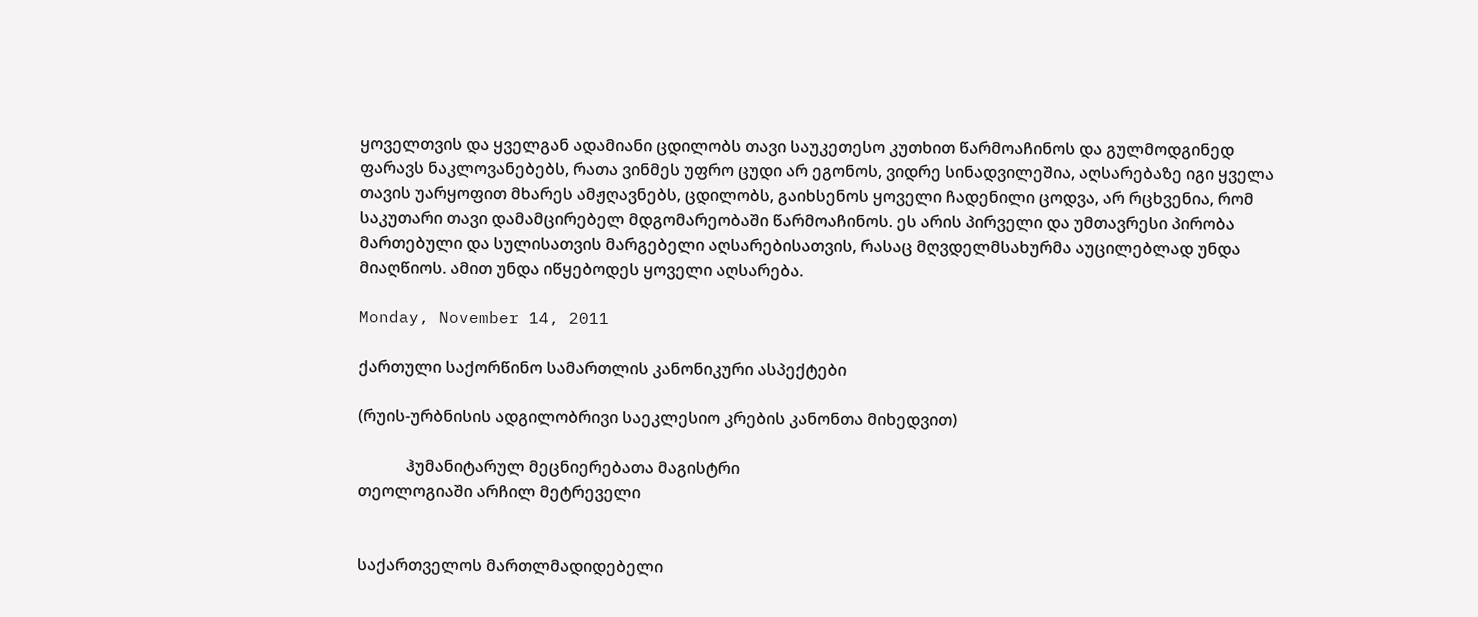ყოველთვის და ყველგან ადამიანი ცდილობს თავი საუკეთესო კუთხით წარმოაჩინოს და გულმოდგინედ ფარავს ნაკლოვანებებს, რათა ვინმეს უფრო ცუდი არ ეგონოს, ვიდრე სინადვილეშია, აღსარებაზე იგი ყველა თავის უარყოფით მხარეს ამჟღავნებს, ცდილობს, გაიხსენოს ყოველი ჩადენილი ცოდვა, არ რცხვენია, რომ საკუთარი თავი დამამცირებელ მდგომარეობაში წარმოაჩინოს. ეს არის პირველი და უმთავრესი პირობა მართებული და სულისათვის მარგებელი აღსარებისათვის, რასაც მღვდელმსახურმა აუცილებლად უნდა მიაღწიოს. ამით უნდა იწყებოდეს ყოველი აღსარება.

Monday, November 14, 2011

ქართული საქორწინო სამართლის კანონიკური ასპექტები

(რუის-ურბნისის ადგილობრივი საეკლესიო კრების კანონთა მიხედვით)

            ჰუმანიტარულ მეცნიერებათა მაგისტრი
თეოლოგიაში არჩილ მეტრეველი


საქართველოს მართლმადიდებელი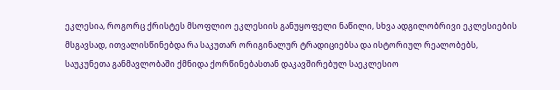ეკლესია, როგორც ქრისტეს მსოფლიო ეკლესიის განუყოფელი ნაწილი, სხვა ადგილობრივი ეკლესიების მსგავსად, ითვალისწინებდა რა საკუთარ ორიგინალურ ტრადიციებსა და ისტორიულ რეალობებს, საუკუნეთა განმავლობაში ქმნიდა ქორწინებასთან დაკავშირებულ საეკლესიო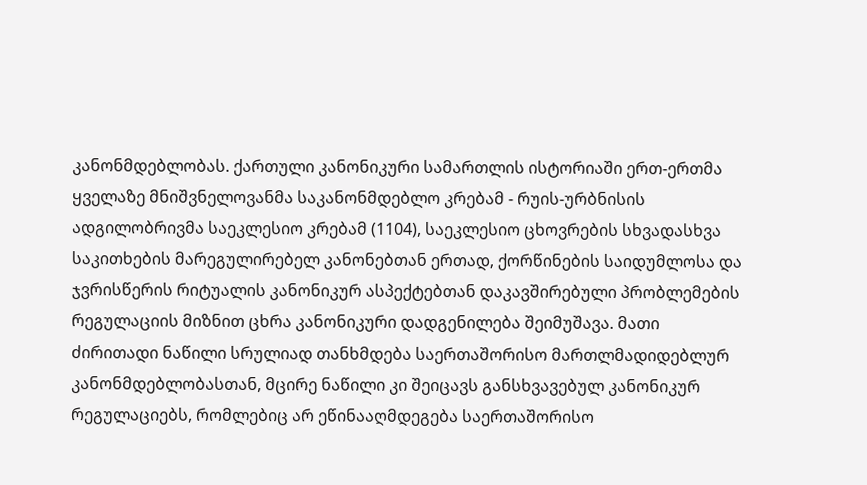კანონმდებლობას. ქართული კანონიკური სამართლის ისტორიაში ერთ-ერთმა ყველაზე მნიშვნელოვანმა საკანონმდებლო კრებამ - რუის-ურბნისის ადგილობრივმა საეკლესიო კრებამ (1104), საეკლესიო ცხოვრების სხვადასხვა საკითხების მარეგულირებელ კანონებთან ერთად, ქორწინების საიდუმლოსა და ჯვრისწერის რიტუალის კანონიკურ ასპექტებთან დაკავშირებული პრობლემების რეგულაციის მიზნით ცხრა კანონიკური დადგენილება შეიმუშავა. მათი ძირითადი ნაწილი სრულიად თანხმდება საერთაშორისო მართლმადიდებლურ კანონმდებლობასთან, მცირე ნაწილი კი შეიცავს განსხვავებულ კანონიკურ რეგულაციებს, რომლებიც არ ეწინააღმდეგება საერთაშორისო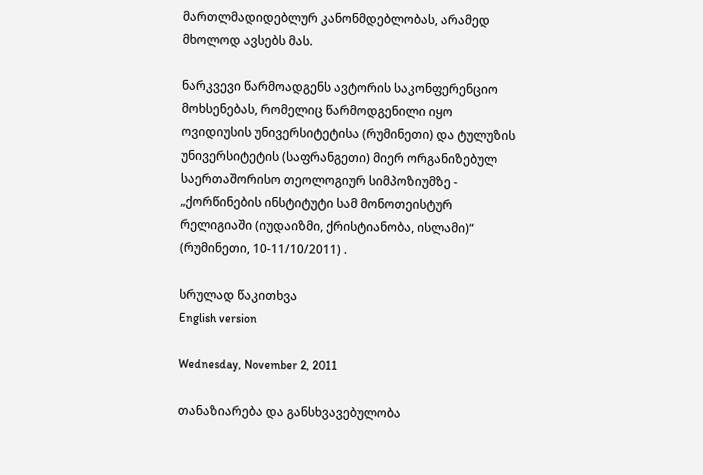მართლმადიდებლურ კანონმდებლობას, არამედ მხოლოდ ავსებს მას.

ნარკვევი წარმოადგენს ავტორის საკონფერენციო მოხსენებას, რომელიც წარმოდგენილი იყო ოვიდიუსის უნივერსიტეტისა (რუმინეთი) და ტულუზის უნივერსიტეტის (საფრანგეთი) მიერ ორგანიზებულ საერთაშორისო თეოლოგიურ სიმპოზიუმზე - „ქორწინების ინსტიტუტი სამ მონოთეისტურ რელიგიაში (იუდაიზმი, ქრისტიანობა, ისლამი)“ (რუმინეთი, 10-11/10/2011) .

სრულად წაკითხვა
English version

Wednesday, November 2, 2011

თანაზიარება და განსხვავებულობა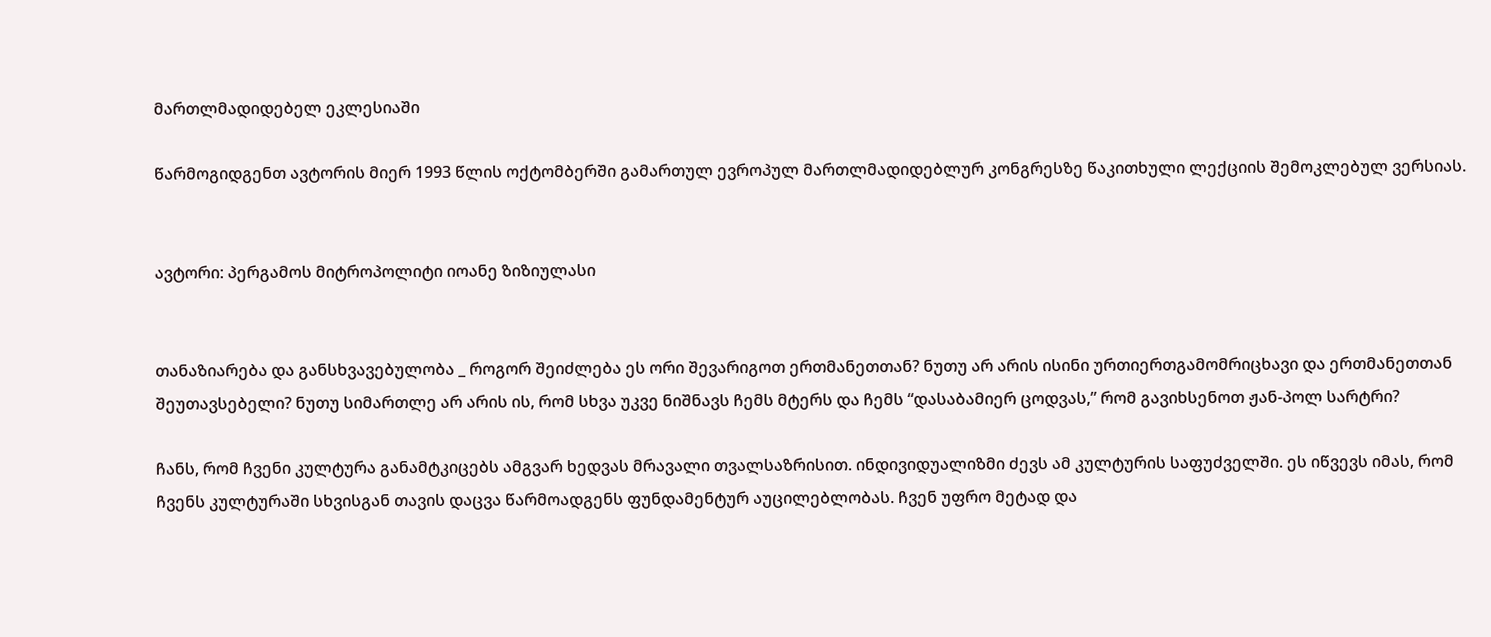მართლმადიდებელ ეკლესიაში

წარმოგიდგენთ ავტორის მიერ 1993 წლის ოქტომბერში გამართულ ევროპულ მართლმადიდებლურ კონგრესზე წაკითხული ლექციის შემოკლებულ ვერსიას.


ავტორი: პერგამოს მიტროპოლიტი იოანე ზიზიულასი


თანაზიარება და განსხვავებულობა _ როგორ შეიძლება ეს ორი შევარიგოთ ერთმანეთთან? ნუთუ არ არის ისინი ურთიერთგამომრიცხავი და ერთმანეთთან შეუთავსებელი? ნუთუ სიმართლე არ არის ის, რომ სხვა უკვე ნიშნავს ჩემს მტერს და ჩემს “დასაბამიერ ცოდვას,” რომ გავიხსენოთ ჟან-პოლ სარტრი?

ჩანს, რომ ჩვენი კულტურა განამტკიცებს ამგვარ ხედვას მრავალი თვალსაზრისით. ინდივიდუალიზმი ძევს ამ კულტურის საფუძველში. ეს იწვევს იმას, რომ ჩვენს კულტურაში სხვისგან თავის დაცვა წარმოადგენს ფუნდამენტურ აუცილებლობას. ჩვენ უფრო მეტად და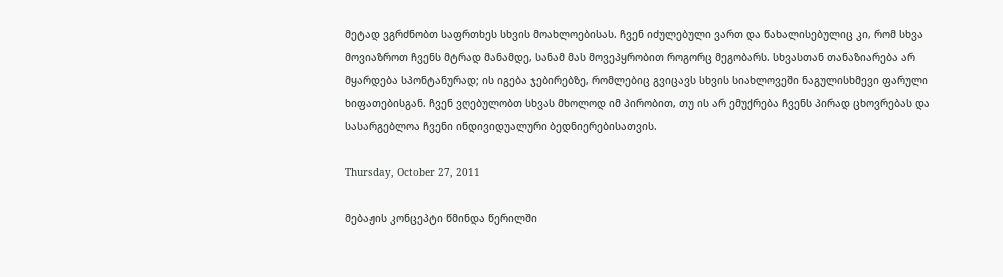მეტად ვგრძნობთ საფრთხეს სხვის მოახლოებისას. ჩვენ იძულებული ვართ და წახალისებულიც კი, რომ სხვა მოვიაზროთ ჩვენს მტრად მანამდე, სანამ მას მოვეპყრობით როგორც მეგობარს. სხვასთან თანაზიარება არ მყარდება სპონტანურად; ის იგება ჯებირებზე, რომლებიც გვიცავს სხვის სიახლოვეში ნაგულისხმევი ფარული ხიფათებისგან. ჩვენ ვღებულობთ სხვას მხოლოდ იმ პირობით, თუ ის არ ემუქრება ჩვენს პირად ცხოვრებას და სასარგებლოა ჩვენი ინდივიდუალური ბედნიერებისათვის.

Thursday, October 27, 2011

მებაჟის კონცეპტი წმინდა წერილში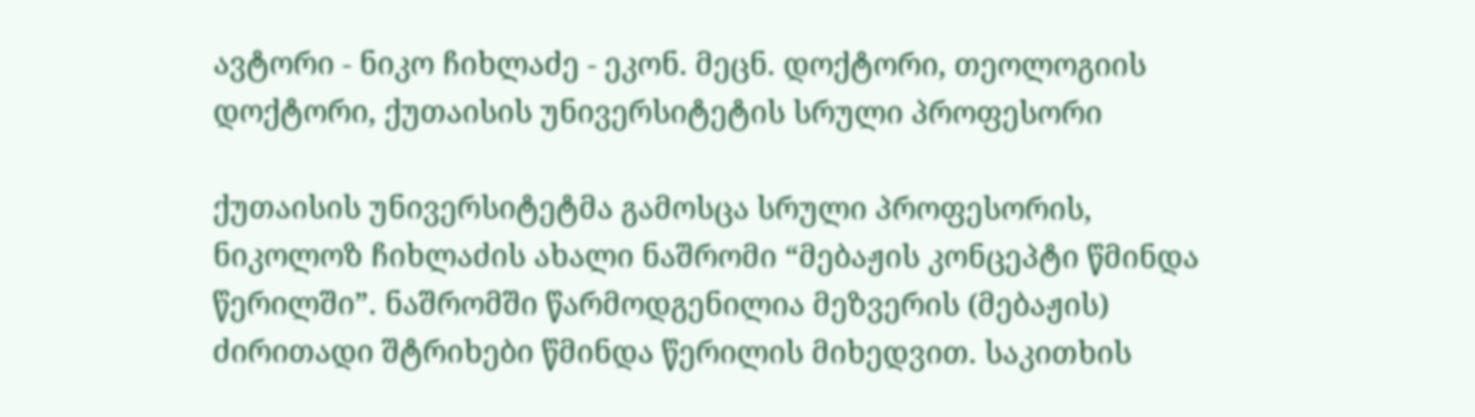ავტორი - ნიკო ჩიხლაძე - ეკონ. მეცნ. დოქტორი, თეოლოგიის დოქტორი, ქუთაისის უნივერსიტეტის სრული პროფესორი

ქუთაისის უნივერსიტეტმა გამოსცა სრული პროფესორის, ნიკოლოზ ჩიხლაძის ახალი ნაშრომი “მებაჟის კონცეპტი წმინდა წერილში”. ნაშრომში წარმოდგენილია მეზვერის (მებაჟის) ძირითადი შტრიხები წმინდა წერილის მიხედვით. საკითხის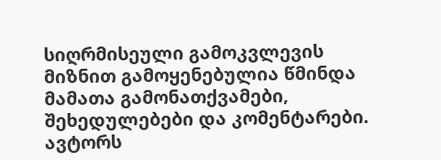სიღრმისეული გამოკვლევის მიზნით გამოყენებულია წმინდა მამათა გამონათქვამები, შეხედულებები და კომენტარები. ავტორს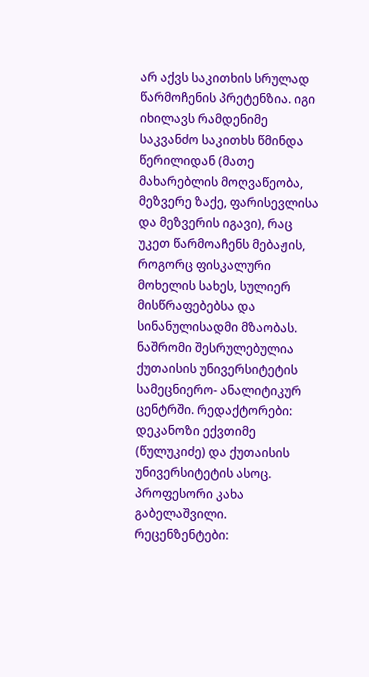არ აქვს საკითხის სრულად წარმოჩენის პრეტენზია. იგი იხილავს რამდენიმე საკვანძო საკითხს წმინდა წერილიდან (მათე მახარებლის მოღვაწეობა, მეზვერე ზაქე, ფარისევლისა და მეზვერის იგავი), რაც უკეთ წარმოაჩენს მებაჟის, როგორც ფისკალური მოხელის სახეს, სულიერ მისწრაფებებსა და სინანულისადმი მზაობას. ნაშრომი შესრულებულია ქუთაისის უნივერსიტეტის სამეცნიერო- ანალიტიკურ ცენტრში. რედაქტორები: დეკანოზი ექვთიმე (წულუკიძე) და ქუთაისის უნივერსიტეტის ასოც. პროფესორი კახა გაბელაშვილი. რეცენზენტები: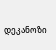დეკანოზი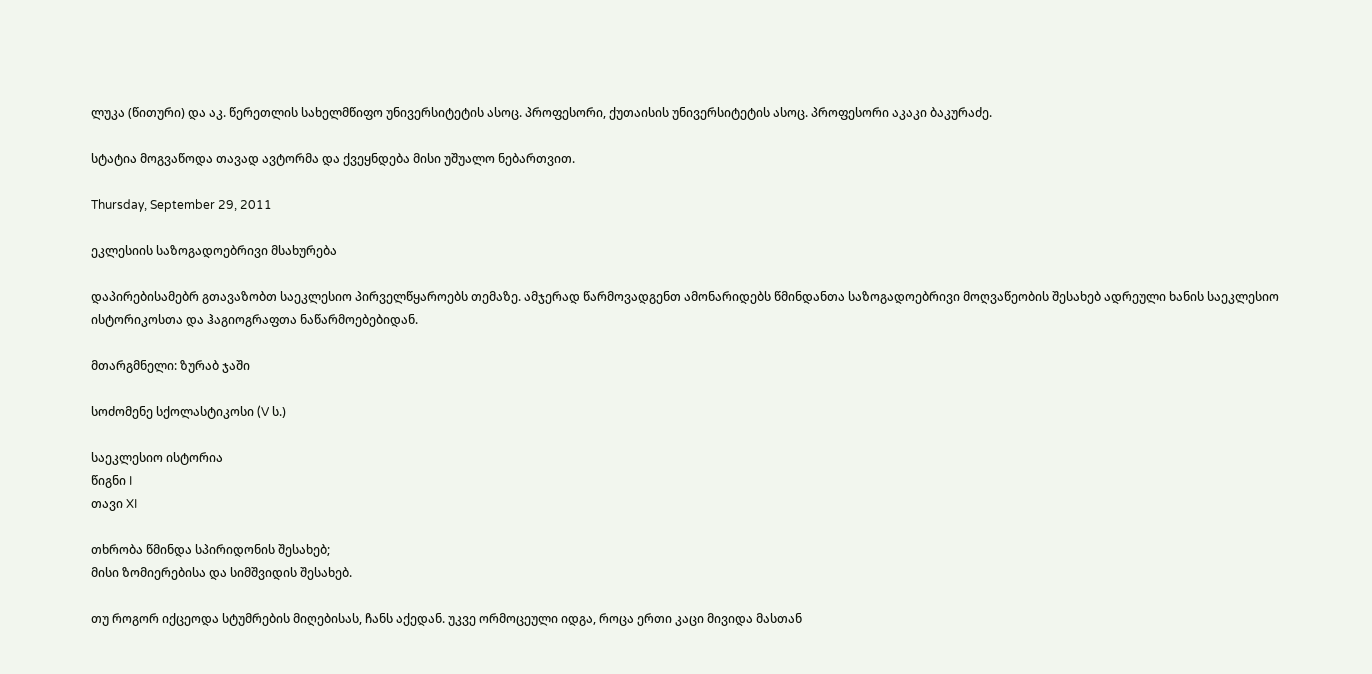ლუკა (წითური) და აკ. წერეთლის სახელმწიფო უნივერსიტეტის ასოც. პროფესორი, ქუთაისის უნივერსიტეტის ასოც. პროფესორი აკაკი ბაკურაძე.

სტატია მოგვაწოდა თავად ავტორმა და ქვეყნდება მისი უშუალო ნებართვით.

Thursday, September 29, 2011

ეკლესიის საზოგადოებრივი მსახურება

დაპირებისამებრ გთავაზობთ საეკლესიო პირველწყაროებს თემაზე. ამჯერად წარმოვადგენთ ამონარიდებს წმინდანთა საზოგადოებრივი მოღვაწეობის შესახებ ადრეული ხანის საეკლესიო ისტორიკოსთა და ჰაგიოგრაფთა ნაწარმოებებიდან.

მთარგმნელი: ზურაბ ჯაში

სოძომენე სქოლასტიკოსი (V ს.)

საეკლესიო ისტორია
წიგნი I
თავი XI

თხრობა წმინდა სპირიდონის შესახებ;
მისი ზომიერებისა და სიმშვიდის შესახებ.

თუ როგორ იქცეოდა სტუმრების მიღებისას, ჩანს აქედან. უკვე ორმოცეული იდგა, როცა ერთი კაცი მივიდა მასთან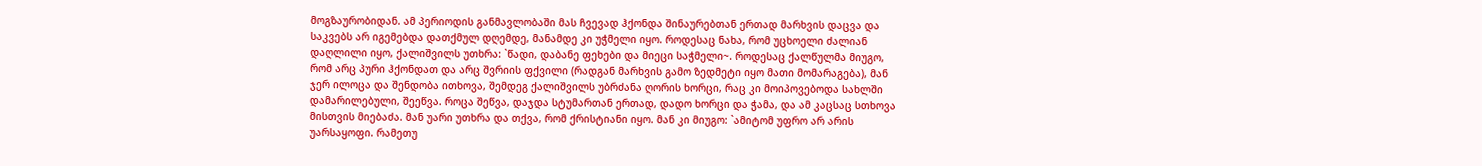მოგზაურობიდან. ამ პერიოდის განმავლობაში მას ჩვევად ჰქონდა შინაურებთან ერთად მარხვის დაცვა და საკვებს არ იგემებდა დათქმულ დღემდე, მანამდე კი უჭმელი იყო. როდესაც ნახა, რომ უცხოელი ძალიან დაღლილი იყო, ქალიშვილს უთხრა: `წადი, დაბანე ფეხები და მიეცი საჭმელი~. როდესაც ქალწულმა მიუგო, რომ არც პური ჰქონდათ და არც შვრიის ფქვილი (რადგან მარხვის გამო ზედმეტი იყო მათი მომარაგება), მან ჯერ ილოცა და შენდობა ითხოვა, შემდეგ ქალიშვილს უბრძანა ღორის ხორცი, რაც კი მოიპოვებოდა სახლში დამარილებული, შეეწვა. როცა შეწვა, დაჯდა სტუმართან ერთად, დადო ხორცი და ჭამა, და ამ კაცსაც სთხოვა მისთვის მიებაძა. მან უარი უთხრა და თქვა, რომ ქრისტიანი იყო. მან კი მიუგო: `ამიტომ უფრო არ არის უარსაყოფი. რამეთუ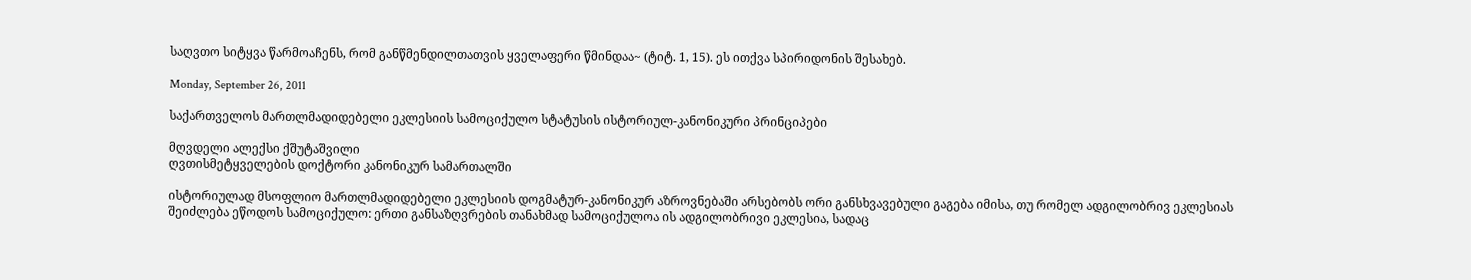საღვთო სიტყვა წარმოაჩენს, რომ განწმენდილთათვის ყველაფერი წმინდაა~ (ტიტ. 1, 15). ეს ითქვა სპირიდონის შესახებ.

Monday, September 26, 2011

საქართველოს მართლმადიდებელი ეკლესიის სამოციქულო სტატუსის ისტორიულ-კანონიკური პრინციპები

მღვდელი ალექსი ქშუტაშვილი
ღვთისმეტყველების დოქტორი კანონიკურ სამართალში

ისტორიულად მსოფლიო მართლმადიდებელი ეკლესიის დოგმატურ-კანონიკურ აზროვნებაში არსებობს ორი განსხვავებული გაგება იმისა, თუ რომელ ადგილობრივ ეკლესიას შეიძლება ეწოდოს სამოციქულო: ერთი განსაზღვრების თანახმად სამოციქულოა ის ადგილობრივი ეკლესია, სადაც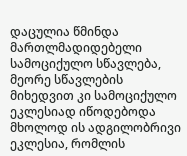დაცულია წმინდა მართლმადიდებელი სამოციქულო სწავლება, მეორე სწავლების მიხედვით კი სამოციქულო ეკლესიად იწოდებოდა მხოლოდ ის ადგილობრივი ეკლესია, რომლის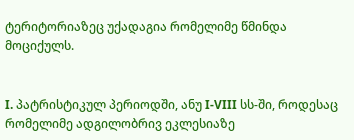ტერიტორიაზეც უქადაგია რომელიმე წმინდა მოციქულს.


I. პატრისტიკულ პერიოდში, ანუ I-VIII სს-ში, როდესაც რომელიმე ადგილობრივ ეკლესიაზე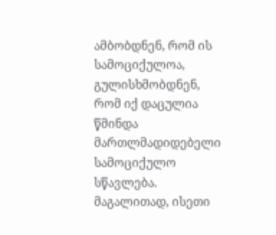ამბობდნენ, რომ ის სამოციქულოა, გულისხმობდნენ, რომ იქ დაცულია წმინდა მართლმადიდებელი სამოციქულო სწავლება. მაგალითად, ისეთი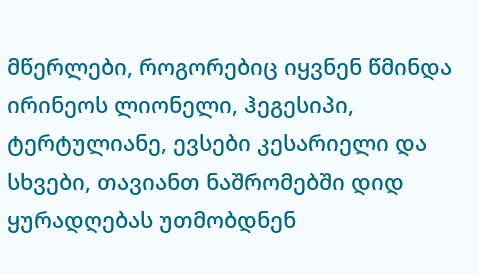მწერლები, როგორებიც იყვნენ წმინდა ირინეოს ლიონელი, ჰეგესიპი, ტერტულიანე, ევსები კესარიელი და სხვები, თავიანთ ნაშრომებში დიდ ყურადღებას უთმობდნენ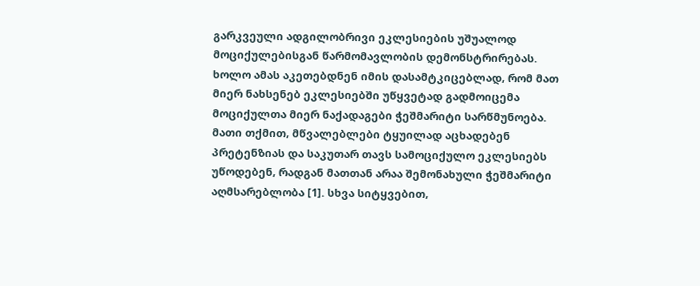გარკვეული ადგილობრივი ეკლესიების უშუალოდ მოციქულებისგან წარმომავლობის დემონსტრირებას. ხოლო ამას აკეთებდნენ იმის დასამტკიცებლად, რომ მათ მიერ ნახსენებ ეკლესიებში უწყვეტად გადმოიცემა მოციქულთა მიერ ნაქადაგები ჭეშმარიტი სარწმუნოება. მათი თქმით, მწვალებლები ტყუილად აცხადებენ პრეტენზიას და საკუთარ თავს სამოციქულო ეკლესიებს უწოდებენ, რადგან მათთან არაა შემონახული ჭეშმარიტი აღმსარებლობა [1]. სხვა სიტყვებით,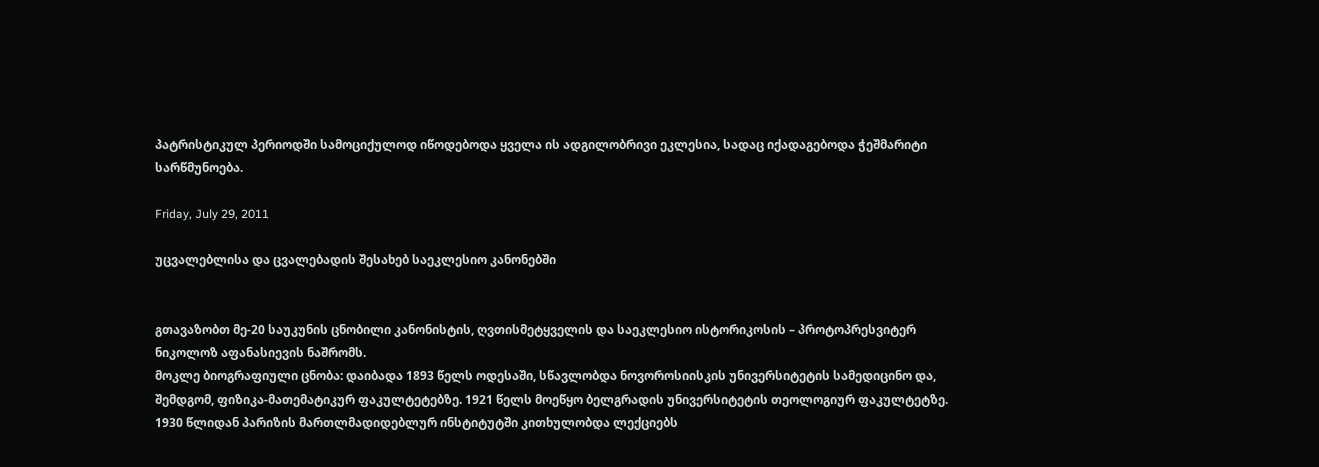პატრისტიკულ პერიოდში სამოციქულოდ იწოდებოდა ყველა ის ადგილობრივი ეკლესია, სადაც იქადაგებოდა ჭეშმარიტი სარწმუნოება.

Friday, July 29, 2011

უცვალებლისა და ცვალებადის შესახებ საეკლესიო კანონებში


გთავაზობთ მე-20 საუკუნის ცნობილი კანონისტის, ღვთისმეტყველის და საეკლესიო ისტორიკოსის – პროტოპრესვიტერ ნიკოლოზ აფანასიევის ნაშრომს.
მოკლე ბიოგრაფიული ცნობა: დაიბადა 1893 წელს ოდესაში, სწავლობდა ნოვოროსიისკის უნივერსიტეტის სამედიცინო და, შემდგომ, ფიზიკა-მათემატიკურ ფაკულტეტებზე. 1921 წელს მოეწყო ბელგრადის უნივერსიტეტის თეოლოგიურ ფაკულტეტზე. 1930 წლიდან პარიზის მართლმადიდებლურ ინსტიტუტში კითხულობდა ლექციებს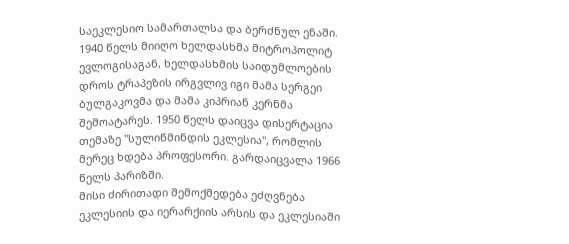საეკლესიო სამართალსა და ბერძნულ ენაში. 1940 წელს მიიღო ხელდასხმა მიტროპოლიტ ევლოგისაგან, ხელდასხმის საიდუმლოების დროს ტრაპეზის ირგვლივ იგი მამა სერგეი ბულგაკოვმა და მამა კიპრიან კერნმა შემოატარეს. 1950 წელს დაიცვა დისერტაცია თემაზე "სულიწმინდის ეკლესია", რომლის მერეც ხდება პროფესორი. გარდაიცვალა 1966 წელს პარიზში.
მისი ძირითადი შემოქმედება ეძღვნება ეკლესიის და იერარქიის არსის და ეკლესიაში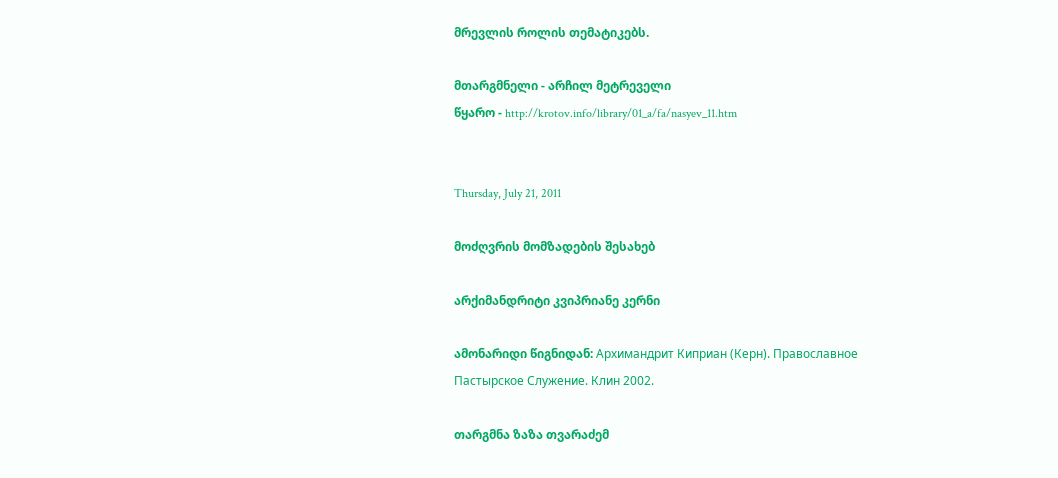მრევლის როლის თემატიკებს.

მთარგმნელი - არჩილ მეტრეველი
წყარო - http://krotov.info/library/01_a/fa/nasyev_11.htm


Thursday, July 21, 2011

მოძღვრის მომზადების შესახებ

არქიმანდრიტი კვიპრიანე კერნი

ამონარიდი წიგნიდან: Архимандрит Киприан (Керн). Православное Пастырское Служение. Клин 2002.

თარგმნა ზაზა თვარაძემ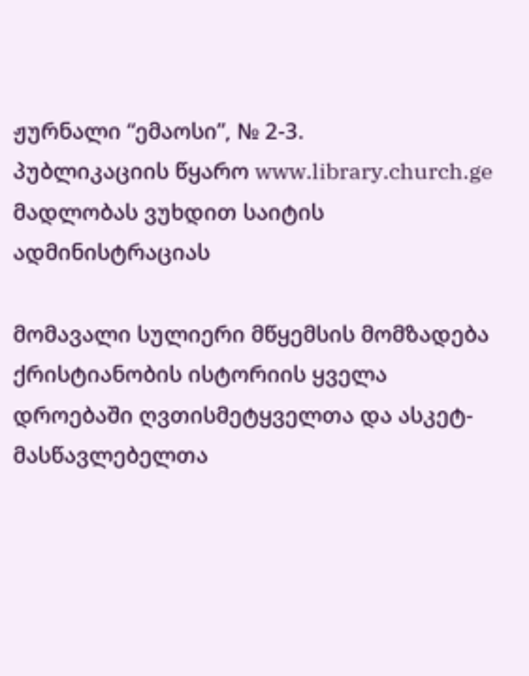ჟურნალი “ემაოსი”, № 2-3.
პუბლიკაციის წყარო www.library.church.ge
მადლობას ვუხდით საიტის ადმინისტრაციას

მომავალი სულიერი მწყემსის მომზადება ქრისტიანობის ისტორიის ყველა დროებაში ღვთისმეტყველთა და ასკეტ-მასწავლებელთა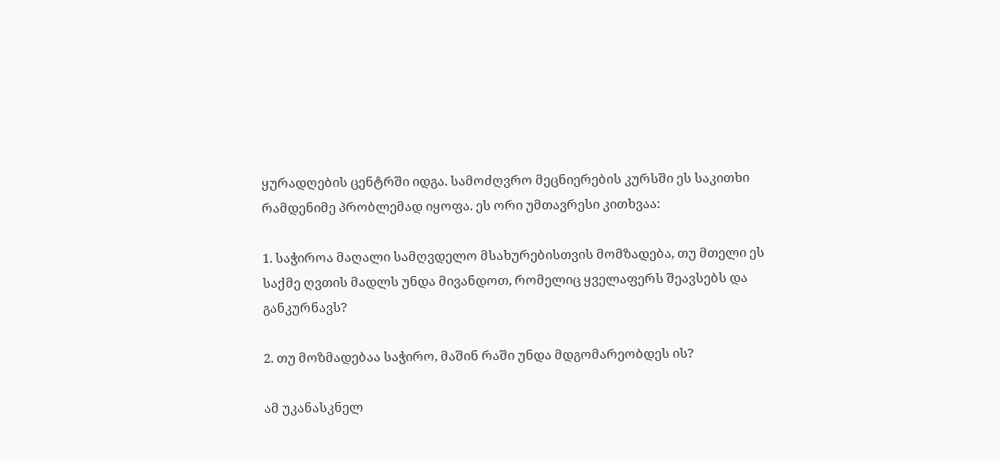ყურადღების ცენტრში იდგა. სამოძღვრო მეცნიერების კურსში ეს საკითხი რამდენიმე პრობლემად იყოფა. ეს ორი უმთავრესი კითხვაა:

1. საჭიროა მაღალი სამღვდელო მსახურებისთვის მომზადება, თუ მთელი ეს საქმე ღვთის მადლს უნდა მივანდოთ, რომელიც ყველაფერს შეავსებს და განკურნავს?

2. თუ მოზმადებაა საჭირო, მაშინ რაში უნდა მდგომარეობდეს ის?

ამ უკანასკნელ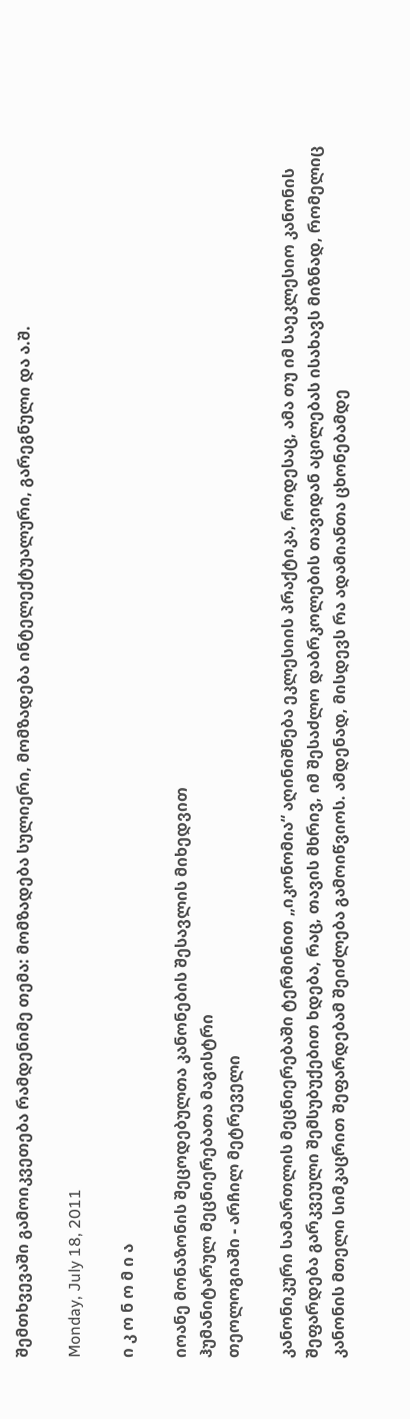შემთხვევაში გამოიკვეთება რამდენიმე თემა: მომზადება სულიერი, მომზადება ინტელექტუალური, გარეგნული და ა.შ.

Monday, July 18, 2011

ი კ ო ნ ო მ ი ა

იოანე მონაზონის შეცოდებულთა კანონების შესავლის მიხედვით
ჰუმანიტარულ მეცნიერებათა მაგისტრი
თეოლოგიაში - არჩილ მეტრეველი

კანონიკური სამართლის მეცნიერებაში ტერმინით „იკონომია“ აღინიშნება ეკლესიის პრაქტიკა, როდესაც, ამა თუ იმ საეკლესიო კანონის შეფარდება გარკვეული შემსუბუქებით ხდება, რაც, თავის მხრივ, იმ შესაძლო დაბრკოლების თავიდან აცილებას ისახავს მიზნად, რომელიც კანონის მთელი სიმკაცრით შეფარდებამ შეიძლება გამოიწვიოს. ამდენად, მისდევს რა ადამიანთა ცხონებამდე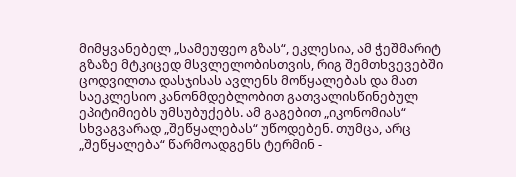მიმყვანებელ „სამეუფეო გზას“, ეკლესია, ამ ჭეშმარიტ გზაზე მტკიცედ მსვლელობისთვის, რიგ შემთხვევებში ცოდვილთა დასჯისას ავლენს მოწყალებას და მათ საეკლესიო კანონმდებლობით გათვალისწინებულ ეპიტიმიებს უმსუბუქებს. ამ გაგებით „იკონომიას“ სხვაგვარად „შეწყალებას“ უწოდებენ. თუმცა, არც „შეწყალება“ წარმოადგენს ტერმინ -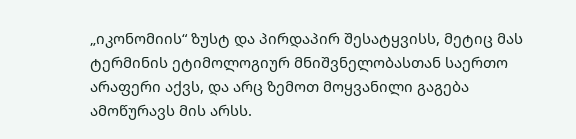„იკონომიის“ ზუსტ და პირდაპირ შესატყვისს, მეტიც მას ტერმინის ეტიმოლოგიურ მნიშვნელობასთან საერთო არაფერი აქვს, და არც ზემოთ მოყვანილი გაგება ამოწურავს მის არსს.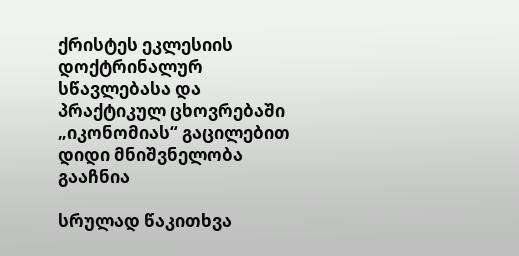ქრისტეს ეკლესიის დოქტრინალურ სწავლებასა და პრაქტიკულ ცხოვრებაში „იკონომიას“ გაცილებით დიდი მნიშვნელობა გააჩნია

სრულად წაკითხვა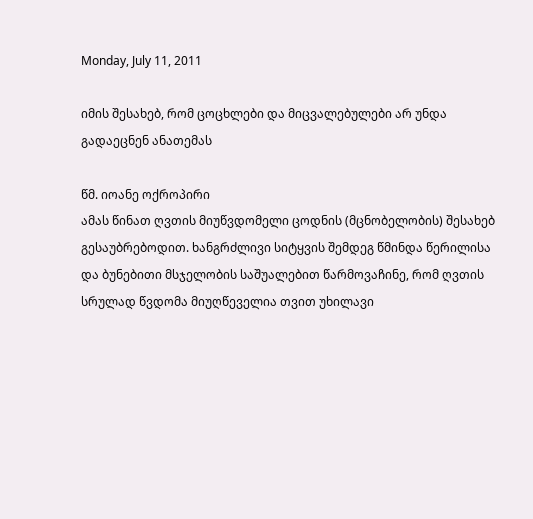Monday, July 11, 2011

იმის შესახებ, რომ ცოცხლები და მიცვალებულები არ უნდა გადაეცნენ ანათემას

წმ. იოანე ოქროპირი
ამას წინათ ღვთის მიუწვდომელი ცოდნის (მცნობელობის) შესახებ გესაუბრებოდით. ხანგრძლივი სიტყვის შემდეგ წმინდა წერილისა და ბუნებითი მსჯელობის საშუალებით წარმოვაჩინე, რომ ღვთის სრულად წვდომა მიუღწეველია თვით უხილავი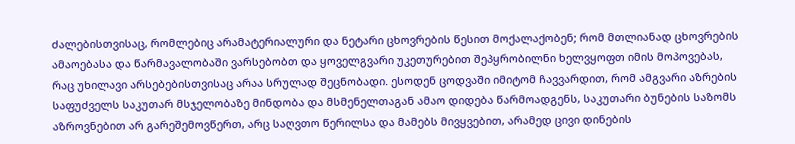ძალებისთვისაც, რომლებიც არამატერიალური და ნეტარი ცხოვრების წესით მოქალაქობენ; რომ მთლიანად ცხოვრების ამაოებასა და წარმავალობაში ვარსებობთ და ყოველგვარი უკეთურებით შეპყრობილნი ხელვყოფთ იმის მოპოვებას, რაც უხილავი არსებებისთვისაც არაა სრულად შეცნობადი. ესოდენ ცოდვაში იმიტომ ჩავვარდით, რომ ამგვარი აზრების საფუძველს საკუთარ მსჯელობაზე მინდობა და მსმენელთაგან ამაო დიდება წარმოადგენს, საკუთარი ბუნების საზომს აზროვნებით არ გარეშემოვწერთ, არც საღვთო წერილსა და მამებს მივყვებით, არამედ ცივი დინების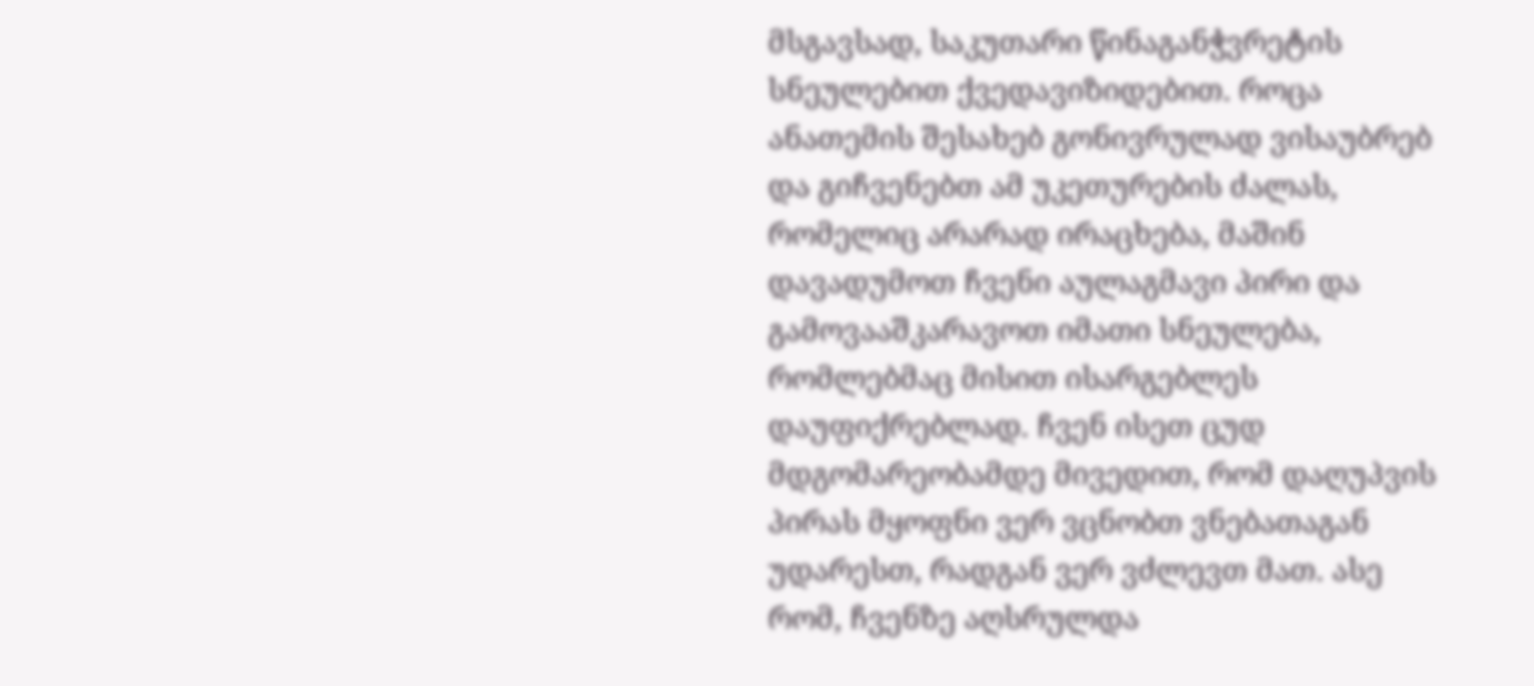მსგავსად, საკუთარი წინაგანჭვრეტის სნეულებით ქვედავიზიდებით. როცა ანათემის შესახებ გონივრულად ვისაუბრებ და გიჩვენებთ ამ უკეთურების ძალას, რომელიც არარად ირაცხება, მაშინ დავადუმოთ ჩვენი აულაგმავი პირი და გამოვააშკარავოთ იმათი სნეულება, რომლებმაც მისით ისარგებლეს დაუფიქრებლად. ჩვენ ისეთ ცუდ მდგომარეობამდე მივედით, რომ დაღუპვის პირას მყოფნი ვერ ვცნობთ ვნებათაგან უდარესთ, რადგან ვერ ვძლევთ მათ. ასე რომ, ჩვენზე აღსრულდა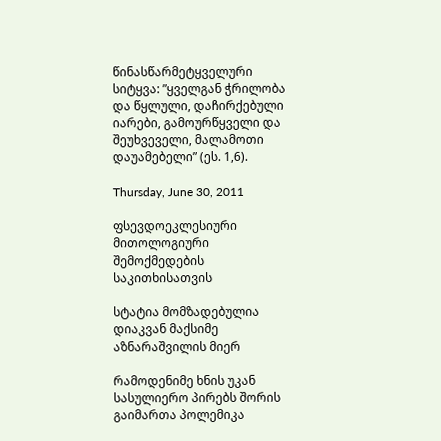წინასწარმეტყველური სიტყვა: ”ყველგან ჭრილობა და წყლული, დაჩირქებული იარები, გამოურწყველი და შეუხვეველი, მალამოთი დაუამებელი” (ეს. 1,6).

Thursday, June 30, 2011

ფსევდოეკლესიური მითოლოგიური შემოქმედების საკითხისათვის

სტატია მომზადებულია დიაკვან მაქსიმე აზნარაშვილის მიერ

რამოდენიმე ხნის უკან სასულიერო პირებს შორის გაიმართა პოლემიკა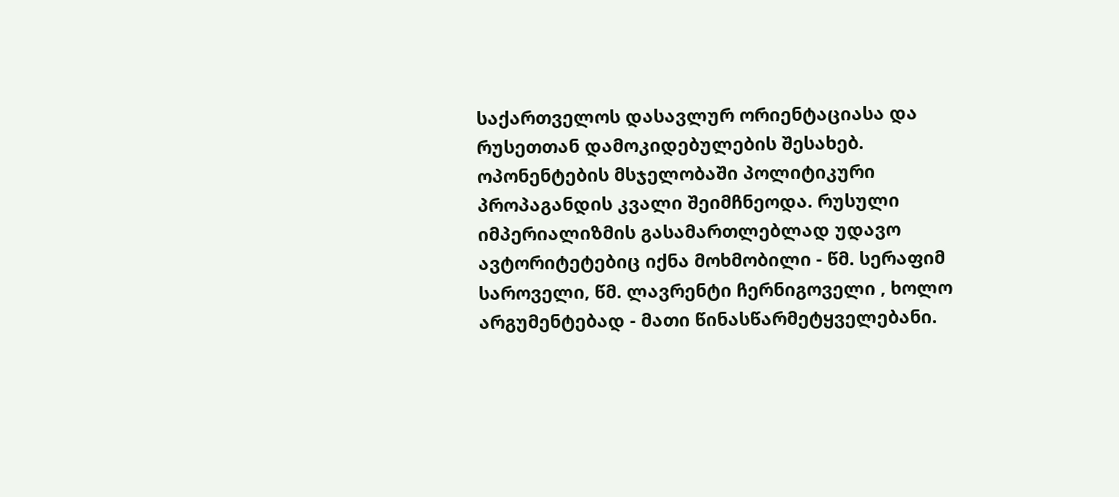საქართველოს დასავლურ ორიენტაციასა და რუსეთთან დამოკიდებულების შესახებ. ოპონენტების მსჯელობაში პოლიტიკური პროპაგანდის კვალი შეიმჩნეოდა. რუსული იმპერიალიზმის გასამართლებლად უდავო ავტორიტეტებიც იქნა მოხმობილი - წმ. სერაფიმ საროველი, წმ. ლავრენტი ჩერნიგოველი , ხოლო არგუმენტებად - მათი წინასწარმეტყველებანი.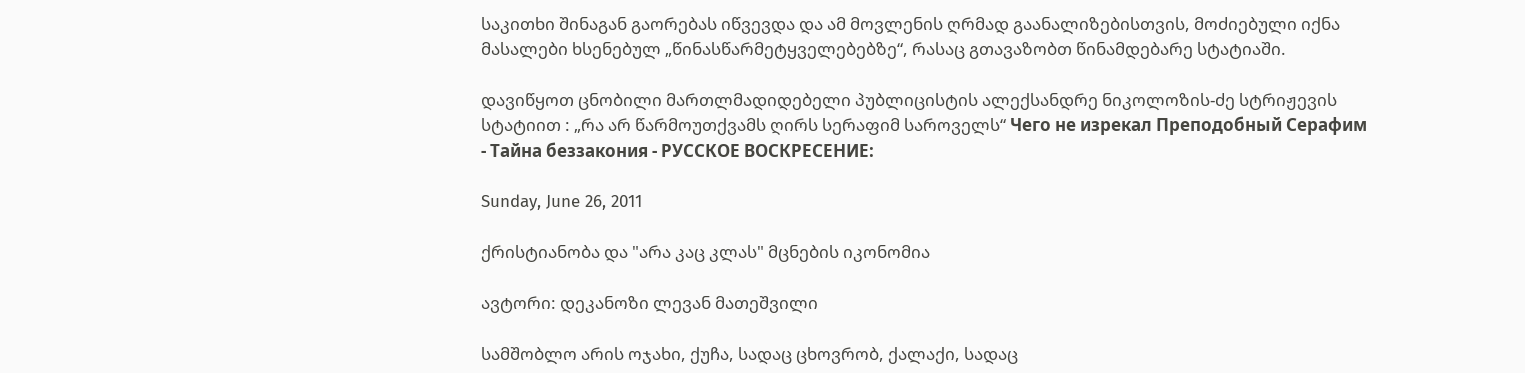საკითხი შინაგან გაორებას იწვევდა და ამ მოვლენის ღრმად გაანალიზებისთვის, მოძიებული იქნა მასალები ხსენებულ „წინასწარმეტყველებებზე“, რასაც გთავაზობთ წინამდებარე სტატიაში.

დავიწყოთ ცნობილი მართლმადიდებელი პუბლიცისტის ალექსანდრე ნიკოლოზის-ძე სტრიჟევის სტატიით : „რა არ წარმოუთქვამს ღირს სერაფიმ საროველს“ Чего не изрекал Преподобный Серафим - Тайна беззакония - РУССКОЕ ВОСКРЕСЕНИЕ:

Sunday, June 26, 2011

ქრისტიანობა და "არა კაც კლას" მცნების იკონომია

ავტორი: დეკანოზი ლევან მათეშვილი

სამშობლო არის ოჯახი, ქუჩა, სადაც ცხოვრობ, ქალაქი, სადაც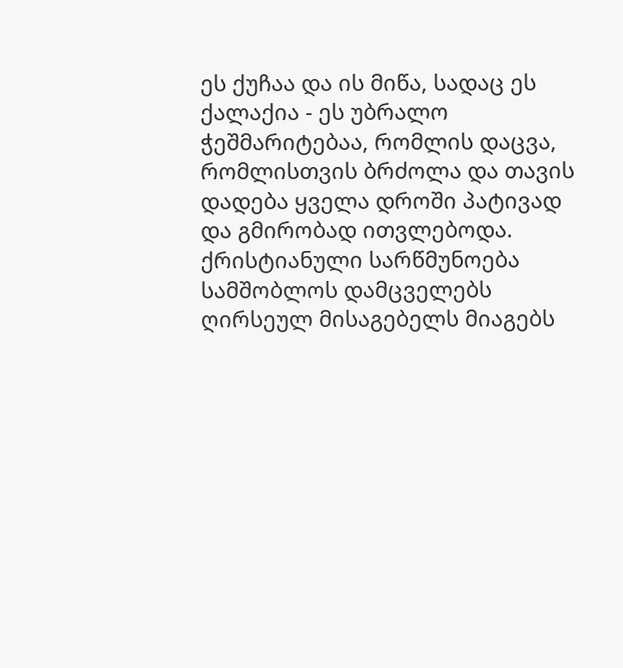ეს ქუჩაა და ის მიწა, სადაც ეს ქალაქია - ეს უბრალო ჭეშმარიტებაა, რომლის დაცვა, რომლისთვის ბრძოლა და თავის დადება ყველა დროში პატივად და გმირობად ითვლებოდა. ქრისტიანული სარწმუნოება სამშობლოს დამცველებს ღირსეულ მისაგებელს მიაგებს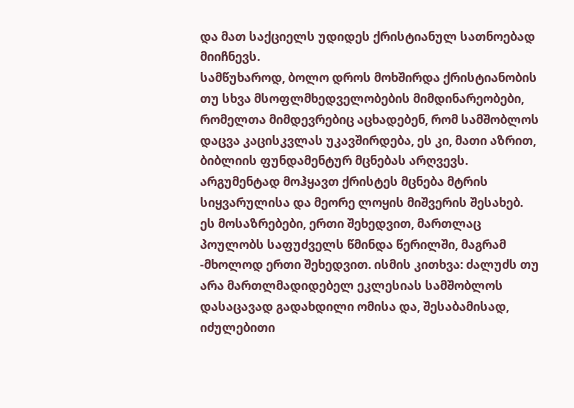და მათ საქციელს უდიდეს ქრისტიანულ სათნოებად მიიჩნევს.
სამწუხაროდ, ბოლო დროს მოხშირდა ქრისტიანობის თუ სხვა მსოფლმხედველობების მიმდინარეობები, რომელთა მიმდევრებიც აცხადებენ, რომ სამშობლოს დაცვა კაცისკვლას უკავშირდება, ეს კი, მათი აზრით, ბიბლიის ფუნდამენტურ მცნებას არღვევს. არგუმენტად მოჰყავთ ქრისტეს მცნება მტრის სიყვარულისა და მეორე ლოყის მიშვერის შესახებ. ეს მოსაზრებები, ერთი შეხედვით, მართლაც პოულობს საფუძველს წმინდა წერილში, მაგრამ -მხოლოდ ერთი შეხედვით. ისმის კითხვა: ძალუძს თუ არა მართლმადიდებელ ეკლესიას სამშობლოს დასაცავად გადახდილი ომისა და, შესაბამისად, იძულებითი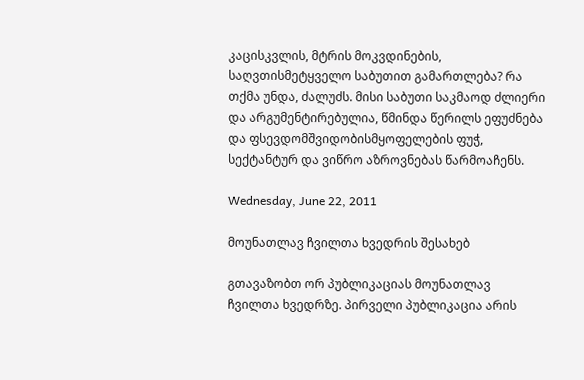კაცისკვლის, მტრის მოკვდინების, საღვთისმეტყველო საბუთით გამართლება? რა თქმა უნდა, ძალუძს. მისი საბუთი საკმაოდ ძლიერი და არგუმენტირებულია, წმინდა წერილს ეფუძნება და ფსევდომშვიდობისმყოფელების ფუჭ, სექტანტურ და ვიწრო აზროვნებას წარმოაჩენს.

Wednesday, June 22, 2011

მოუნათლავ ჩვილთა ხვედრის შესახებ

გთავაზობთ ორ პუბლიკაციას მოუნათლავ ჩვილთა ხვედრზე. პირველი პუბლიკაცია არის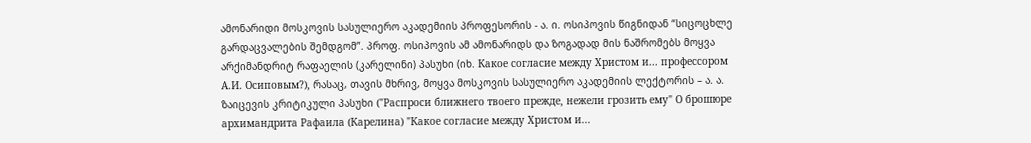ამონარიდი მოსკოვის სასულიერო აკადემიის პროფესორის - ა. ი. ოსიპოვის წიგნიდან “სიცოცხლე გარდაცვალების შემდგომ”. პროფ. ოსიპოვის ამ ამონარიდს და ზოგადად მის ნაშრომებს მოყვა არქიმანდრიტ რაფაელის (კარელინი) პასუხი (იხ. Какое согласие между Христом и... профессором А.И. Осиповым?), რასაც, თავის მხრივ, მოყვა მოსკოვის სასულიერო აკადემიის ლექტორის – ა. ა. ზაიცევის კრიტიკული პასუხი ("Распроси ближнего твоего прежде, нежели грозить ему" О брошюре архимандрита Рафаила (Карелина) "Какое согласие между Христом и...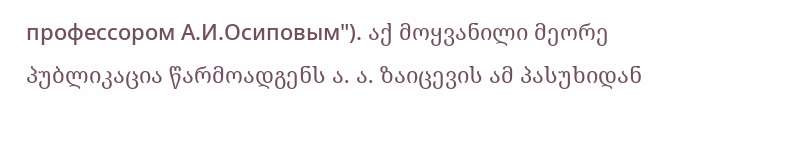профессором А.И.Осиповым"). აქ მოყვანილი მეორე პუბლიკაცია წარმოადგენს ა. ა. ზაიცევის ამ პასუხიდან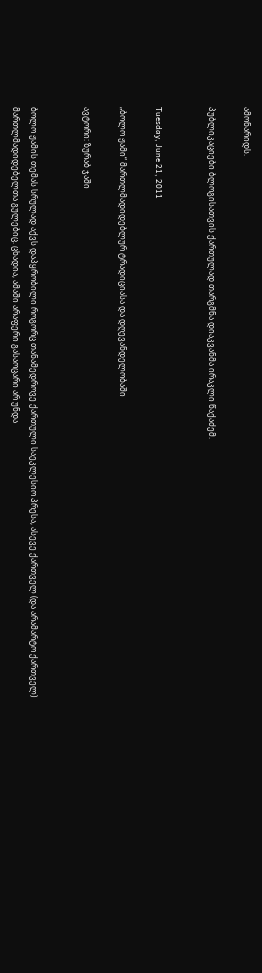ამონარიდს.

პუბლიკაციები ბლოგისათვის ქართულად თარგმნა დიაკვანმა ირაკლი წაქაძემ.


Tuesday, June 21, 2011

„ბოლო ჟამი“ მართლმადიდებლურ ტრადიციასა და დღევანდელობაში

ავტორი: ზურაბ ჯაში


ბოლო ჟამის თემას სრულად აქვს დაპყრობილი როგორც თანამედროვე ქართული საეკლესიო პრესა, ასევე ქართველ (და არამარტო ქართველ) მართლმადიდებელთა გულებიც. ცხადია, ამაში არაფერი გასაოცარი არ უნდა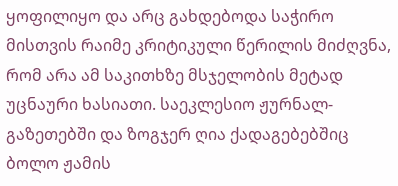ყოფილიყო და არც გახდებოდა საჭირო მისთვის რაიმე კრიტიკული წერილის მიძღვნა, რომ არა ამ საკითხზე მსჯელობის მეტად უცნაური ხასიათი. საეკლესიო ჟურნალ-გაზეთებში და ზოგჯერ ღია ქადაგებებშიც ბოლო ჟამის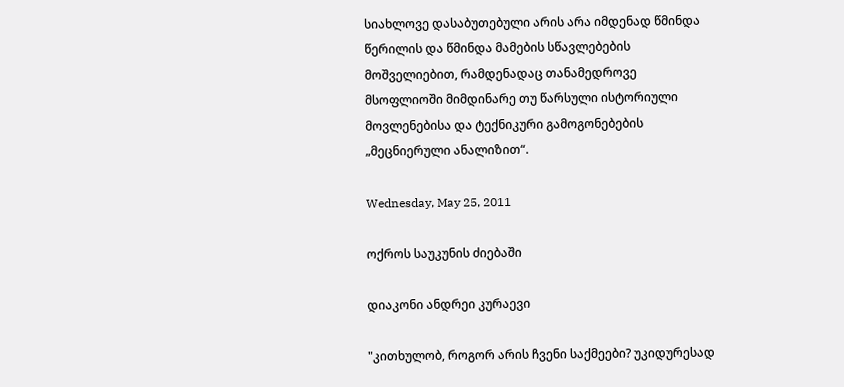სიახლოვე დასაბუთებული არის არა იმდენად წმინდა წერილის და წმინდა მამების სწავლებების მოშველიებით, რამდენადაც თანამედროვე მსოფლიოში მიმდინარე თუ წარსული ისტორიული მოვლენებისა და ტექნიკური გამოგონებების „მეცნიერული ანალიზით“.

Wednesday, May 25, 2011

ოქროს საუკუნის ძიებაში

დიაკონი ანდრეი კურაევი

"კითხულობ, როგორ არის ჩვენი საქმეები? უკიდურესად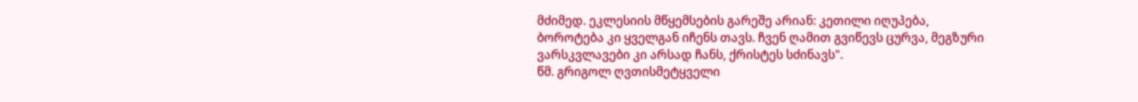მძიმედ. ეკლესიის მწყემსების გარეშე არიან: კეთილი იღუპება, ბოროტება კი ყველგან იჩენს თავს. ჩვენ ღამით გვიწევს ცურვა, მეგზური ვარსკვლავები კი არსად ჩანს, ქრისტეს სძინავს".
წმ. გრიგოლ ღვთისმეტყველი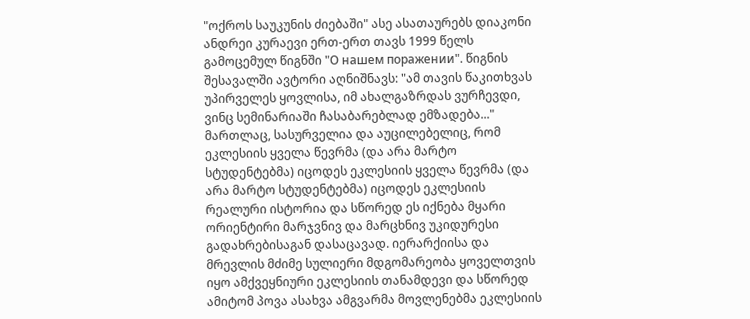"ოქროს საუკუნის ძიებაში" ასე ასათაურებს დიაკონი ანდრეი კურაევი ერთ-ერთ თავს 1999 წელს გამოცემულ წიგნში "О нашем поражении". წიგნის შესავალში ავტორი აღნიშნავს: "ამ თავის წაკითხვას უპირველეს ყოვლისა, იმ ახალგაზრდას ვურჩევდი, ვინც სემინარიაში ჩასაბარებლად ემზადება..." მართლაც, სასურველია და აუცილებელიც, რომ ეკლესიის ყველა წევრმა (და არა მარტო სტუდენტებმა) იცოდეს ეკლესიის ყველა წევრმა (და არა მარტო სტუდენტებმა) იცოდეს ეკლესიის რეალური ისტორია და სწორედ ეს იქნება მყარი ორიენტირი მარჯვნივ და მარცხნივ უკიდურესი გადახრებისაგან დასაცავად. იერარქიისა და მრევლის მძიმე სულიერი მდგომარეობა ყოველთვის იყო ამქვეყნიური ეკლესიის თანამდევი და სწორედ ამიტომ პოვა ასახვა ამგვარმა მოვლენებმა ეკლესიის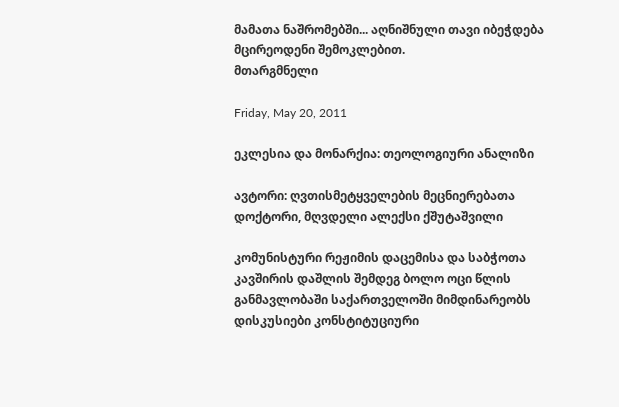მამათა ნაშრომებში... აღნიშნული თავი იბეჭდება მცირეოდენი შემოკლებით.
მთარგმნელი

Friday, May 20, 2011

ეკლესია და მონარქია: თეოლოგიური ანალიზი

ავტორი: ღვთისმეტყველების მეცნიერებათა დოქტორი, მღვდელი ალექსი ქშუტაშვილი

კომუნისტური რეჟიმის დაცემისა და საბჭოთა კავშირის დაშლის შემდეგ ბოლო ოცი წლის განმავლობაში საქართველოში მიმდინარეობს დისკუსიები კონსტიტუციური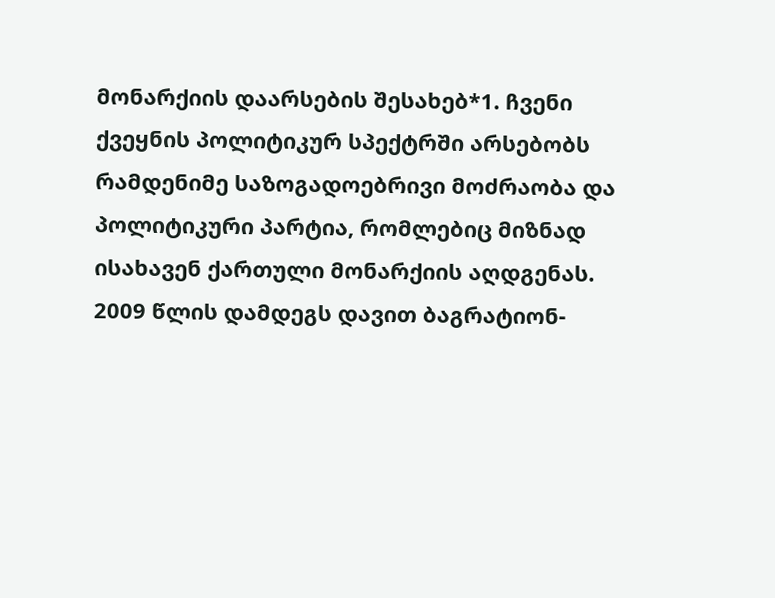მონარქიის დაარსების შესახებ*1. ჩვენი ქვეყნის პოლიტიკურ სპექტრში არსებობს რამდენიმე საზოგადოებრივი მოძრაობა და პოლიტიკური პარტია, რომლებიც მიზნად ისახავენ ქართული მონარქიის აღდგენას. 2009 წლის დამდეგს დავით ბაგრატიონ-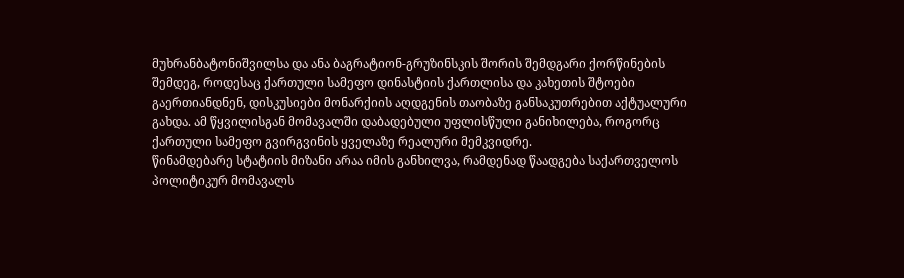მუხრანბატონიშვილსა და ანა ბაგრატიონ-გრუზინსკის შორის შემდგარი ქორწინების შემდეგ, როდესაც ქართული სამეფო დინასტიის ქართლისა და კახეთის შტოები გაერთიანდნენ, დისკუსიები მონარქიის აღდგენის თაობაზე განსაკუთრებით აქტუალური გახდა. ამ წყვილისგან მომავალში დაბადებული უფლისწული განიხილება, როგორც ქართული სამეფო გვირგვინის ყველაზე რეალური მემკვიდრე.
წინამდებარე სტატიის მიზანი არაა იმის განხილვა, რამდენად წაადგება საქართველოს პოლიტიკურ მომავალს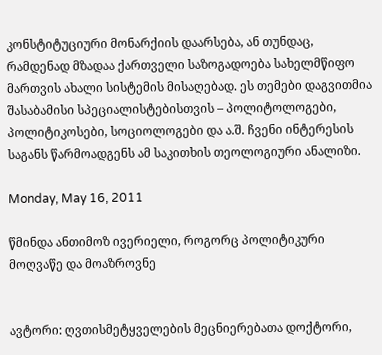კონსტიტუციური მონარქიის დაარსება, ან თუნდაც, რამდენად მზადაა ქართველი საზოგადოება სახელმწიფო მართვის ახალი სისტემის მისაღებად. ეს თემები დაგვითმია შასაბამისი სპეციალისტებისთვის – პოლიტოლოგები, პოლიტიკოსები, სოციოლოგები და ა.შ. ჩვენი ინტერესის საგანს წარმოადგენს ამ საკითხის თეოლოგიური ანალიზი.

Monday, May 16, 2011

წმინდა ანთიმოზ ივერიელი, როგორც პოლიტიკური მოღვაწე და მოაზროვნე


ავტორი: ღვთისმეტყველების მეცნიერებათა დოქტორი,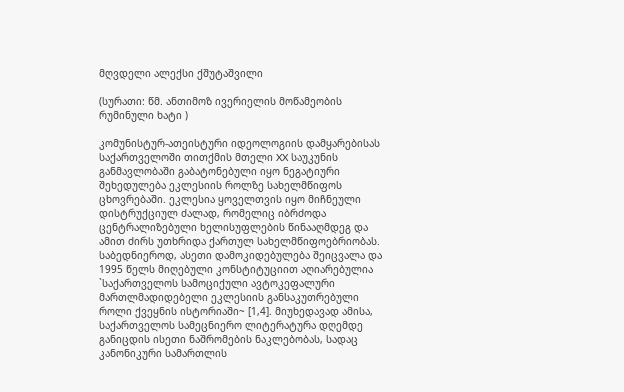მღვდელი ალექსი ქშუტაშვილი

(სურათი: წმ. ანთიმოზ ივერიელის მოწამეობის რუმინული ხატი )

კომუნისტურ-ათეისტური იდეოლოგიის დამყარებისას საქართველოში თითქმის მთელი XX საუკუნის განმავლობაში გაბატონებული იყო ნეგატიური შეხედულება ეკლესიის როლზე სახელმწიფოს ცხოვრებაში. ეკლესია ყოველთვის იყო მიჩნეული დისტრუქციულ ძალად, რომელიც იბრძოდა ცენტრალიზებული ხელისუფლების წინააღმდეგ და ამით ძირს უთხრიდა ქართულ სახელმწიფოებრიობას. საბედნიეროდ, ასეთი დამოკიდებულება შეიცვალა და 1995 წელს მიღებული კონსტიტუციით აღიარებულია `საქართველოს სამოციქული ავტოკეფალური მართლმადიდებელი ეკლესიის განსაკუთრებული როლი ქვეყნის ისტორიაში~ [1,4]. მიუხედავად ამისა, საქართველოს სამეცნიერო ლიტერატურა დღემდე განიცდის ისეთი ნაშრომების ნაკლებობას, სადაც კანონიკური სამართლის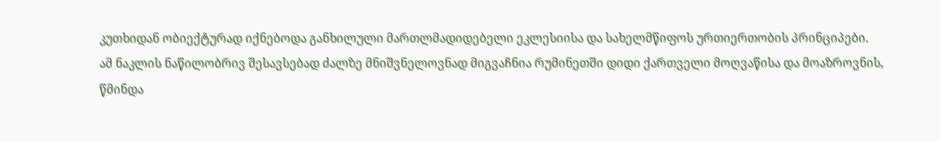კუთხიდან ობიექტურად იქნებოდა განხილული მართლმადიდებელი ეკლესიისა და სახელმწიფოს ურთიერთობის პრინციპები.
ამ ნაკლის ნაწილობრივ შესავსებად ძალზე მნიშვნელოვნად მიგვაჩნია რუმინეთში დიდი ქართველი მოღვაწისა და მოაზროვნის, წმინდა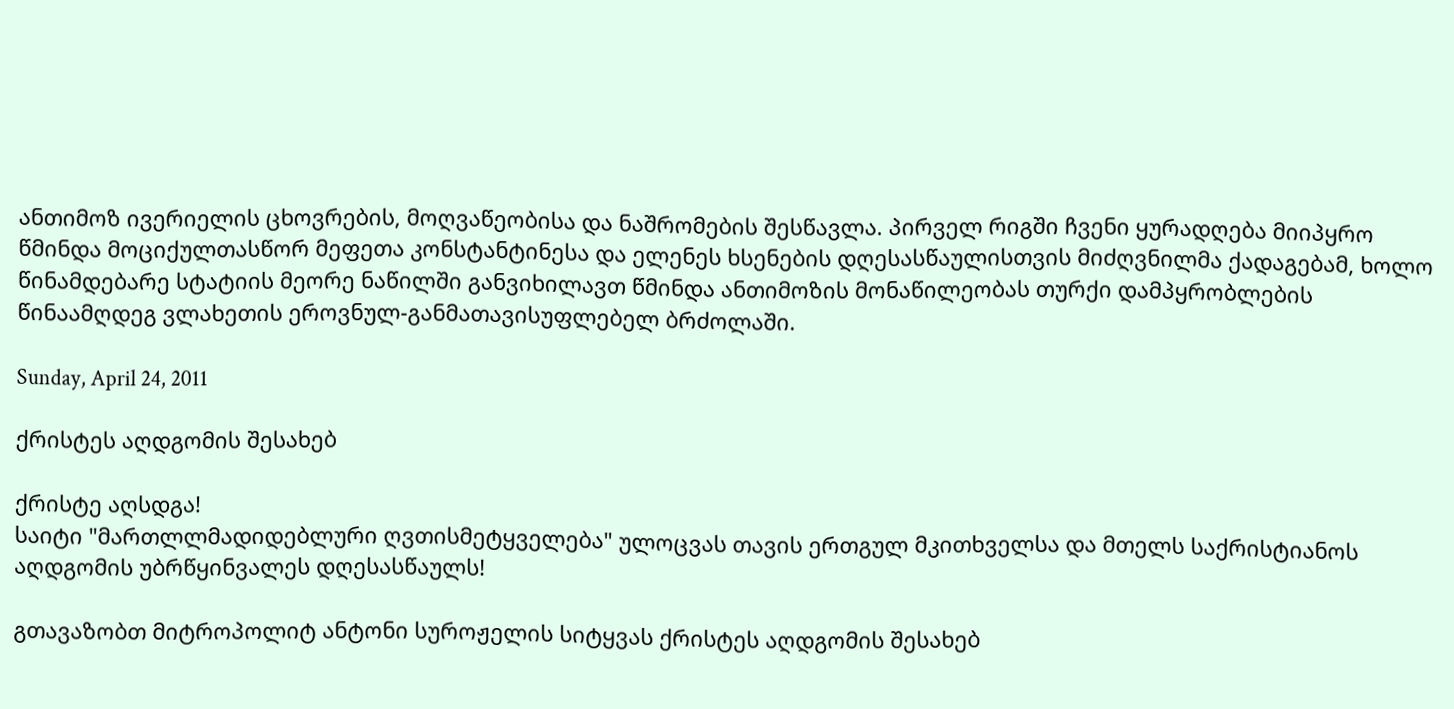ანთიმოზ ივერიელის ცხოვრების, მოღვაწეობისა და ნაშრომების შესწავლა. პირველ რიგში ჩვენი ყურადღება მიიპყრო წმინდა მოციქულთასწორ მეფეთა კონსტანტინესა და ელენეს ხსენების დღესასწაულისთვის მიძღვნილმა ქადაგებამ, ხოლო წინამდებარე სტატიის მეორე ნაწილში განვიხილავთ წმინდა ანთიმოზის მონაწილეობას თურქი დამპყრობლების წინაამღდეგ ვლახეთის ეროვნულ-განმათავისუფლებელ ბრძოლაში.

Sunday, April 24, 2011

ქრისტეს აღდგომის შესახებ

ქრისტე აღსდგა!
საიტი "მართლლმადიდებლური ღვთისმეტყველება" ულოცვას თავის ერთგულ მკითხველსა და მთელს საქრისტიანოს აღდგომის უბრწყინვალეს დღესასწაულს!

გთავაზობთ მიტროპოლიტ ანტონი სუროჟელის სიტყვას ქრისტეს აღდგომის შესახებ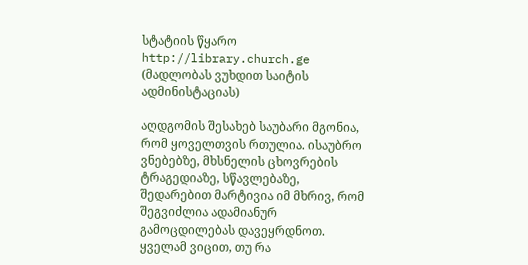სტატიის წყარო http://library.church.ge (მადლობას ვუხდით საიტის ადმინისტაციას)

აღდგომის შესახებ საუბარი მგონია, რომ ყოველთვის რთულია. ისაუბრო ვნებებზე, მხსნელის ცხოვრების ტრაგედიაზე, სწავლებაზე, შედარებით მარტივია იმ მხრივ, რომ შეგვიძლია ადამიანურ გამოცდილებას დავეყრდნოთ. ყველამ ვიცით, თუ რა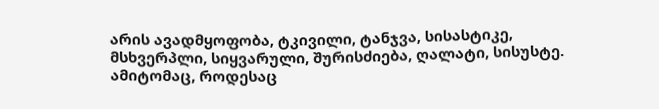არის ავადმყოფობა, ტკივილი, ტანჯვა, სისასტიკე, მსხვერპლი, სიყვარული, შურისძიება, ღალატი, სისუსტე. ამიტომაც, როდესაც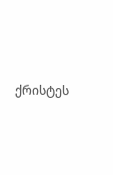ქრისტეს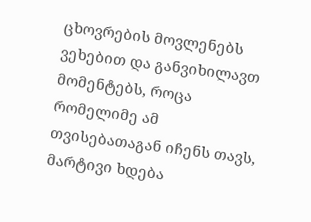ცხოვრების მოვლენებს ვეხებით და განვიხილავთ მომენტებს, როცა რომელიმე ამ თვისებათაგან იჩენს თავს, მარტივი ხდება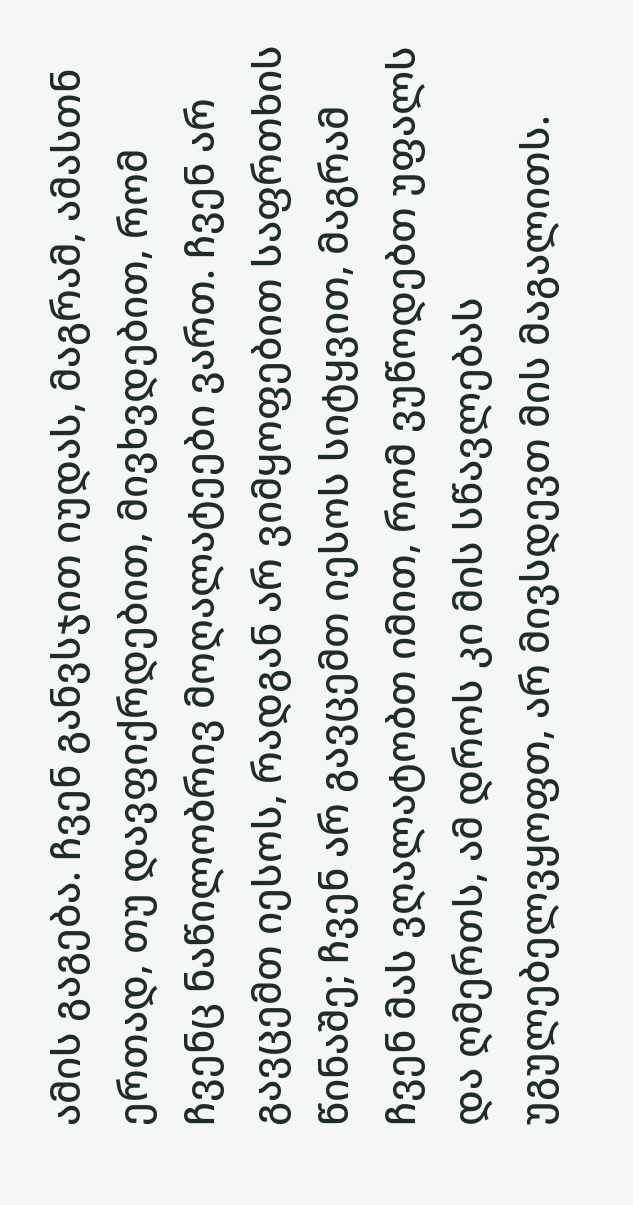ამის გაგება. ჩვენ განვსჯით იუდას, მაგრამ, ამასთნ ერთად, თუ დავფიქრდებით, მივხვდებით, რომ ჩვენც ნაწილობრივ მოღალატეები ვართ. ჩვენ არ გავცემთ იესოს, რადგან არ ვიმყოფებით საფრთხის წინაშე; ჩვენ არ გავცემთ იესოს სიტყვით, მაგრამ ჩვენ მას ვღალატობთ იმით, რომ ვუწოდებთ უფალს და ღმერთს, ამ დროს კი მის სწავლებას უგულებელვყოფთ, არ მივსდევთ მის მაგალითს.